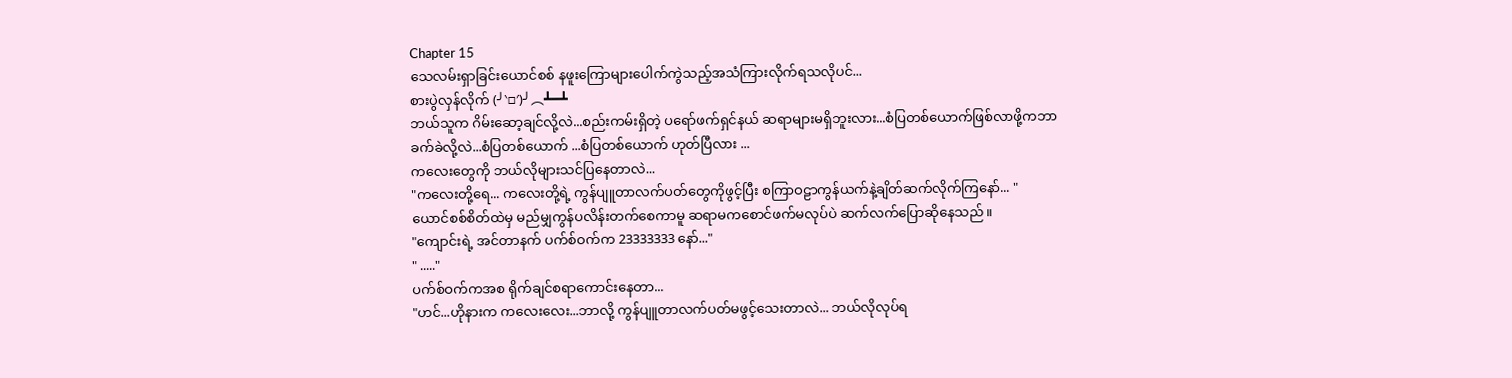Chapter 15
သေလမ်းရှာခြင်းယောင်စစ် နဖူးကြောများပေါက်ကွဲသည့်အသံကြားလိုက်ရသလိုပင်...
စားပွဲလှန်လိုက် (╯‵□′)╯︵┻━┻
ဘယ်သူက ဂိမ်းဆော့ချင်လို့လဲ...စည်းကမ်းရှိတဲ့ ပရော်ဖက်ရှင်နယ် ဆရာများမရှိဘူးလား...စံပြတစ်ယောက်ဖြစ်လာဖို့ကဘာခက်ခဲလို့လဲ...စံပြတစ်ယောက် ...စံပြတစ်ယောက် ဟုတ်ပြီလား ...
ကလေးတွေကို ဘယ်လိုများသင်ပြနေတာလဲ...
"ကလေးတို့ရေ... ကလေးတို့ရဲ့ ကွန်ပျူတာလက်ပတ်တွေကိုဖွင့်ပြီး စကြာဝဠာကွန်ယက်နဲ့ချိတ်ဆက်လိုက်ကြနော်... "
ယောင်စစ်စိတ်ထဲမှ မည်မျှကွန်ပလိန်းတက်စေကာမူ ဆရာမကစောင်ဖက်မလုပ်ပဲ ဆက်လက်ပြောဆိုနေသည်။
"ကျောင်းရဲ့ အင်တာနက် ပက်စ်ဝက်က 23333333 နော်..."
" ....."
ပက်စ်ဝက်ကအစ ရိုက်ချင်စရာကောင်းနေတာ...
"ဟင်...ဟိုနားက ကလေးလေး...ဘာလို့ ကွန်ပျူတာလက်ပတ်မဖွင့်သေးတာလဲ... ဘယ်လိုလုပ်ရ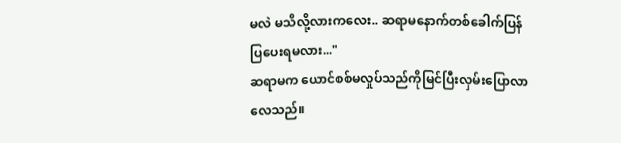မလဲ မသိလို့လားကလေး.. ဆရာမနောက်တစ်ခေါက်ပြန်ပြပေးရမလား..."
ဆရာမက ယောင်စစ်မလှုပ်သည်ကိုမြင်ပြီးလှမ်းပြောလာလေသည်။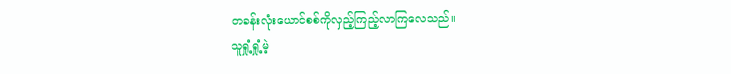တခန်းလုံးယောင်စစ်ကိုလှည့်ကြည့်လာကြလေသည်။
သူရှုံ့ရှုံ့မဲ့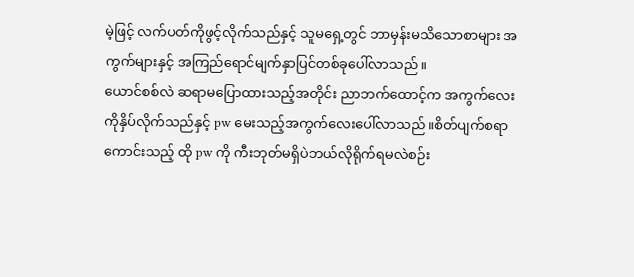မဲ့ဖြင့် လက်ပတ်ကိုဖွင့်လိုက်သည်နှင့် သူမရှေ့တွင် ဘာမှန်းမသိသောစာများ အကွက်များနှင့် အကြည်ရောင်မျက်နှာပြင်တစ်ခုပေါ်လာသည်။
ယောင်စစ်လဲ ဆရာမပြောထားသည့်အတိုင်း ညာဘက်ထောင့်က အကွက်လေးကိုနှိပ်လိုက်သည်နှင့် pw မေးသည့်အကွက်လေးပေါ်လာသည်။စိတ်ပျက်စရာကောင်းသည့် ထို pw ကို ကီးဘုတ်မရှိပဲဘယ်လိုရိုက်ရမလဲစဉ်း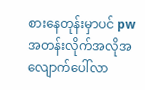စားနေတုန်းမှာပင် pw အတန်းလိုက်အလိုအလျောက်ပေါ်လာ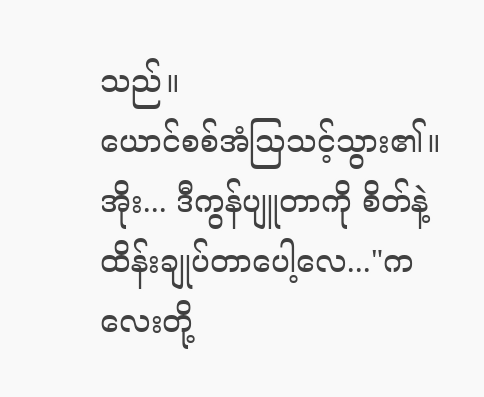သည်။
ယောင်စစ်အံသြသင့်သွား၏။
အိုး... ဒီကွန်ပျူတာကို စိတ်နဲ့ထိန်းချုပ်တာပေါ့လေ..."ကလေးတို့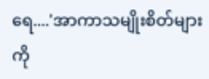ရေ....'အာကာသမျိုးစိတ်များကို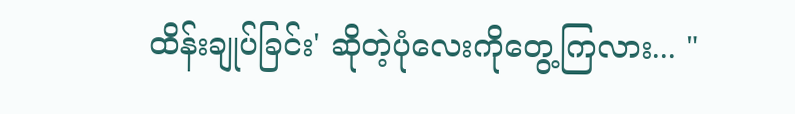ထိန်းချုပ်ခြင်း' ဆိုတဲ့ပုံလေးကိုတွေ့ကြလား... "